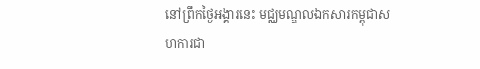នៅព្រឹកថ្ងៃអង្គារនេះ មជ្ឈមណ្ឌលឯកសារកម្ពុជាសហការជា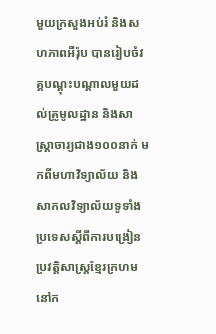មួយក្រសួងអប់រំ និងសហភាពអឺរ៉ុប បានរៀបចំវគ្គបណ្តុះបណ្តាលមួយដល់គ្រូមូលដ្ឋាន និងសាស្រ្តាចារ្យជាង១០០នាក់ មកពីមហាវិទ្យាល័យ និងសាកលវិទ្យាល័យទូទាំងប្រទេសស្តីពីការបង្រៀនប្រវត្តិសាស្រ្តខ្មែរក្រហមនៅក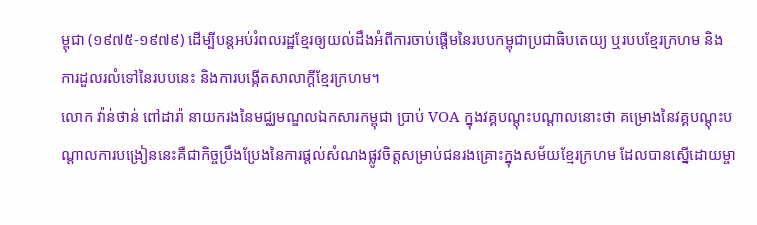ម្ពុជា (១៩៧៥-១៩៧៩) ដើម្បីបន្តអប់រំពលរដ្ឋខ្មែរឲ្យយល់ដឹងអំពីការចាប់ផ្តើមនៃរបបកម្ពុជាប្រជាធិបតេយ្យ ឬរបបខ្មែរក្រហម និងការដួលរលំទៅនៃរបបនេះ និងការបង្កើតសាលាក្តីខ្មែរក្រហម។
លោក វ៉ាន់ថាន់ ពៅដារ៉ា នាយករងនៃមជ្ឈមណ្ឌលឯកសារកម្ពុជា ប្រាប់ VOA ក្នុងវគ្គបណ្តុះបណ្តាលនោះថា គម្រោងនៃវគ្គបណ្តុះបណ្តាលការបង្រៀននេះគឺជាកិច្ចប្រឹងប្រែងនៃការផ្តល់សំណងផ្លូវចិត្តសម្រាប់ជនរងគ្រោះក្នុងសម័យខ្មែរក្រហម ដែលបានស្នើដោយម្ចា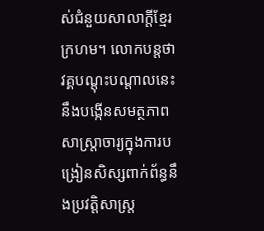ស់ជំនួយសាលាក្តីខ្មែរក្រហម។ លោកបន្តថា វគ្គបណ្តុះបណ្តាលនេះនឹងបង្កើនសមត្ថភាពសាស្រ្តាចារ្យក្នុងការបង្រៀនសិស្សពាក់ព័ន្ធនឹងប្រវត្តិសាស្រ្ត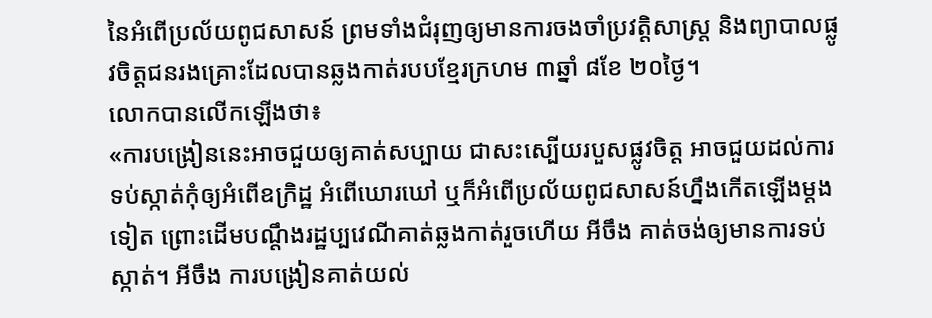នៃអំពើប្រល័យពូជសាសន៍ ព្រមទាំងជំរុញឲ្យមានការចងចាំប្រវត្តិសាស្រ្ត និងព្យាបាលផ្លូវចិត្តជនរងគ្រោះដែលបានឆ្លងកាត់របបខ្មែរក្រហម ៣ឆ្នាំ ៨ខែ ២០ថ្ងៃ។
លោកបានលើកឡើងថា៖
«ការបង្រៀននេះអាចជួយឲ្យគាត់សប្បាយ ជាសះស្បើយរបួសផ្លូវចិត្ត អាចជួយដល់ការទប់ស្កាត់កុំឲ្យអំពើឧក្រិដ្ឋ អំពើឃោរឃៅ ឬក៏អំពើប្រល័យពូជសាសន៍ហ្នឹងកើតឡើងម្តងទៀត ព្រោះដើមបណ្តឹងរដ្ឋប្បវេណីគាត់ឆ្លងកាត់រួចហើយ អីចឹង គាត់ចង់ឲ្យមានការទប់ស្កាត់។ អីចឹង ការបង្រៀនគាត់យល់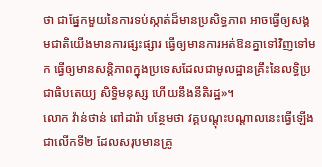ថា ជាផ្នែកមួយនៃការទប់ស្កាត់ដ៏មានប្រសិទ្ធភាព អាចធ្វើឲ្យសង្គមជាតិយើងមានការផ្សះផ្សារ ធ្វើឲ្យមានការអត់ឱនគ្នាទៅវិញទៅមក ធ្វើឲ្យមានសន្តិភាពក្នុងប្រទេសដែលជាមូលដ្ឋានគ្រឹះនៃលទ្ធិប្រជាធិបតេយ្យ សិទ្ធិមនុស្ស ហើយនឹងនីតិរដ្ឋ»។
លោក វ៉ាន់ថាន់ ពៅដារ៉ា បន្ថែមថា វគ្គបណ្តុះបណ្តាលនេះធ្វើឡើងជាលើកទី២ ដែលសរុបមានគ្រូ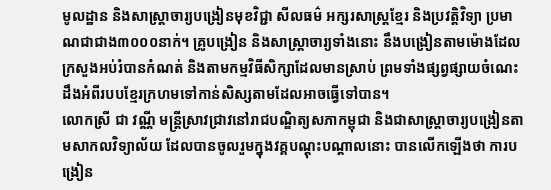មូលដ្ឋាន និងសាស្រ្តាចារ្យបង្រៀនមុខវិជ្ជា សីលធម៌ អក្សរសាស្រ្តខ្មែរ និងប្រវត្តិវិទ្យា ប្រមាណជាជាង៣០០០នាក់។ គ្រូបង្រៀន និងសាស្រ្តាចារ្យទាំងនោះ នឹងបង្រៀនតាមម៉ោងដែលក្រសួងអប់រំបានកំណត់ និងតាមកម្មវិធីសិក្សាដែលមានស្រាប់ ព្រមទាំងផ្សព្វផ្សាយចំណេះដឹងអំពីរបបខ្មែរក្រហមទៅកាន់សិស្សតាមដែលអាចធ្វើទៅបាន។
លោកស្រី ជា វណ្ណី មន្រ្តីស្រាវជ្រាវនៅរាជបណ្ឌិត្យសភាកម្ពុជា និងជាសាស្រ្តាចារ្យបង្រៀនតាមសាកលវិទ្យាល័យ ដែលបានចូលរួមក្នុងវគ្គបណ្តុះបណ្តាលនោះ បានលើកឡើងថា ការបង្រៀន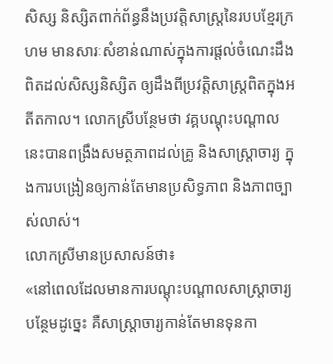សិស្ស និស្សិតពាក់ព័ន្ធនឹងប្រវត្តិសាស្រ្តនៃរបបខ្មែរក្រហម មានសារៈសំខាន់ណាស់ក្នុងការផ្តល់ចំណេះដឹងពិតដល់សិស្សនិស្សិត ឲ្យដឹងពីប្រវត្តិសាស្រ្តពិតក្នុងអតីតកាល។ លោកស្រីបន្ថែមថា វគ្គបណ្តុះបណ្តាលនេះបានពង្រឹងសមត្ថភាពដល់គ្រូ និងសាស្រ្តាចារ្យ ក្នុងការបង្រៀនឲ្យកាន់តែមានប្រសិទ្ធភាព និងភាពច្បាស់លាស់។
លោកស្រីមានប្រសាសន៍ថា៖
«នៅពេលដែលមានការបណ្តុះបណ្តាលសាស្រ្តាចារ្យបន្ថែមដូច្នេះ គឺសាស្រ្តាចារ្យកាន់តែមានទុនកា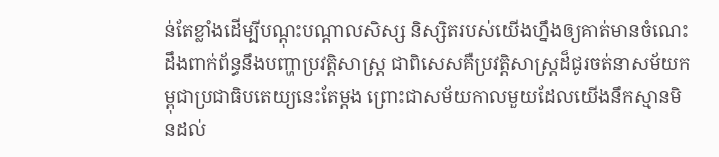ន់តែខ្លាំងដើម្បីបណ្តុះបណ្តាលសិស្ស និស្សិតរបស់យើងហ្នឹងឲ្យគាត់មានចំណេះដឹងពាក់ព័ន្ធនឹងបញ្ហាប្រវត្តិសាស្រ្ត ជាពិសេសគឺប្រវត្តិសាស្រ្តដ៏ជូរចត់នាសម័យកម្ពុជាប្រជាធិបតេយ្យនេះតែម្តង ព្រោះជាសម័យកាលមួយដែលយើងនឹកស្មានមិនដល់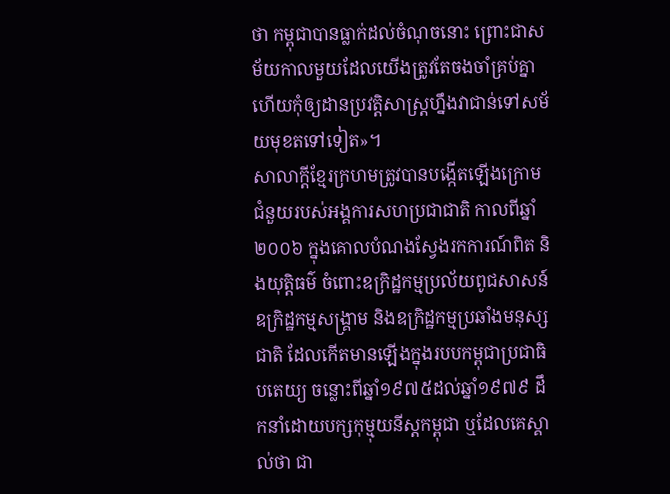ថា កម្ពុជាបានធ្លាក់ដល់ចំណុចនោះ ព្រោះជាសម័យកាលមួយដែលយើងត្រូវតែចងចាំគ្រប់គ្នា ហើយកុំឲ្យដានប្រវត្តិសាស្រ្តហ្នឹងវាជាន់ទៅសម័យមុខតទៅទៀត»។
សាលាក្តីខ្មែរក្រហមត្រូវបានបង្កើតឡើងក្រោមជំនួយរបស់អង្គការសហប្រជាជាតិ កាលពីឆ្នាំ២០០៦ ក្នុងគោលបំណងស្វែងរកការណ៍ពិត និងយុត្តិធម៌ ចំពោះឧក្រិដ្ឋកម្មប្រល័យពូជសាសន៍ ឧក្រិដ្ឋកម្មសង្គ្រាម និងឧក្រិដ្ឋកម្មប្រឆាំងមនុស្សជាតិ ដែលកើតមានឡើងក្នុងរបបកម្ពុជាប្រជាធិបតេយ្យ ចន្លោះពីឆ្នាំ១៩៧៥ដល់ឆ្នាំ១៩៧៩ ដឹកនាំដោយបក្សកុម្មុយនីស្តកម្ពុជា ឬដែលគេស្គាល់ថា ជា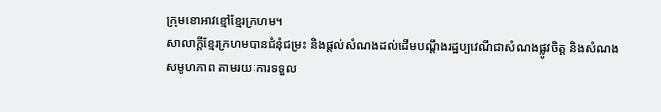ក្រុមខោអាវខ្មៅខ្មែរក្រហម។
សាលាក្តីខ្មែរក្រហមបានជំនុំជម្រះ និងផ្តល់សំណងដល់ដើមបណ្តឹងរដ្ឋប្បវេណីជាសំណងផ្លូវចិត្ត និងសំណងសមូហភាព តាមរយៈការទទួល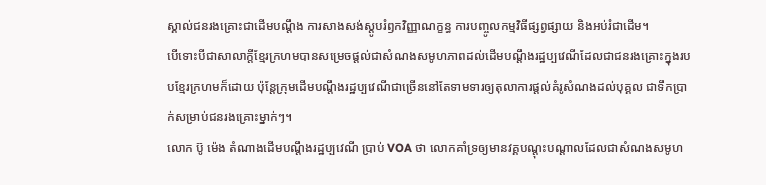ស្គាល់ជនរងគ្រោះជាដើមបណ្តឹង ការសាងសង់ស្តូបរំឭកវិញ្ញាណក្ខន្ធ ការបញ្ចូលកម្មវិធីផ្សព្វផ្សាយ និងអប់រំជាដើម។
បើទោះបីជាសាលាក្តីខ្មែរក្រហមបានសម្រេចផ្តល់ជាសំណងសមូហភាពដល់ដើមបណ្តឹងរដ្ឋប្បវេណីដែលជាជនរងគ្រោះក្នុងរបបខ្មែរក្រហមក៏ដោយ ប៉ុន្តែក្រុមដើមបណ្តឹងរដ្ឋប្បវេណីជាច្រើននៅតែទាមទារឲ្យតុលាការផ្តល់គំរូសំណងដល់បុគ្គល ជាទឹកប្រាក់សម្រាប់ជនរងគ្រោះម្នាក់ៗ។
លោក ប៊ូ ម៉េង តំណាងដើមបណ្តឹងរដ្ឋប្បវេណី ប្រាប់ VOA ថា លោកគាំទ្រឲ្យមានវគ្គបណ្តុះបណ្តាលដែលជាសំណងសមូហ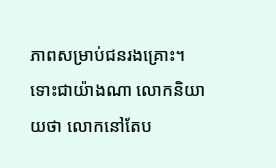ភាពសម្រាប់ជនរងគ្រោះ។ ទោះជាយ៉ាងណា លោកនិយាយថា លោកនៅតែប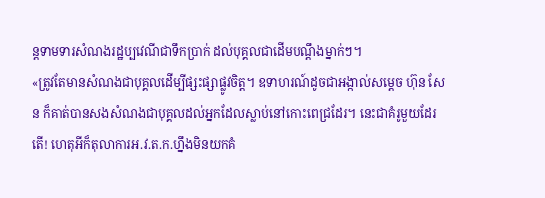ន្តទាមទារសំណងរដ្ឋប្បវេណីជាទឹកប្រាក់ ដល់បុគ្គលជាដើមបណ្តឹងម្នាក់ៗ។
«ត្រូវតែមានសំណងជាបុគ្គលដើម្បីផ្សះផ្សាផ្លូវចិត្ត។ ឧទាហរណ៍ដូចជាអង្កាល់សម្តេច ហ៊ុន សែន ក៏គាត់បានសងសំណងជាបុគ្គលដល់អ្នកដែលស្លាប់នៅកោះពេជ្រដែរ។ នេះជាគំរូមួយដែរតើ! ហេតុអីក៏តុលាការអ.វ.ត.ក.ហ្នឹងមិនយកគំ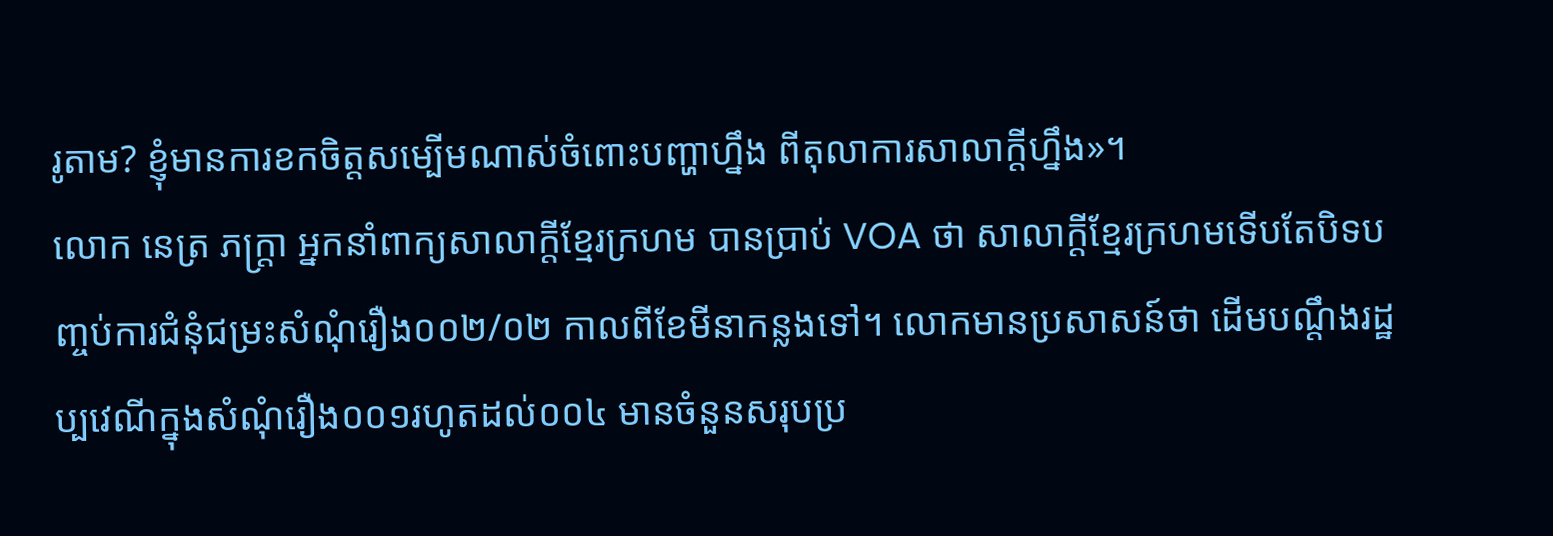រូតាម? ខ្ញុំមានការខកចិត្តសម្បើមណាស់ចំពោះបញ្ហាហ្នឹង ពីតុលាការសាលាក្តីហ្នឹង»។
លោក នេត្រ ភក្រ្តា អ្នកនាំពាក្យសាលាក្តីខ្មែរក្រហម បានប្រាប់ VOA ថា សាលាក្តីខ្មែរក្រហមទើបតែបិទបញ្ចប់ការជំនុំជម្រះសំណុំរឿង០០២/០២ កាលពីខែមីនាកន្លងទៅ។ លោកមានប្រសាសន៍ថា ដើមបណ្តឹងរដ្ឋប្បវេណីក្នុងសំណុំរឿង០០១រហូតដល់០០៤ មានចំនួនសរុបប្រ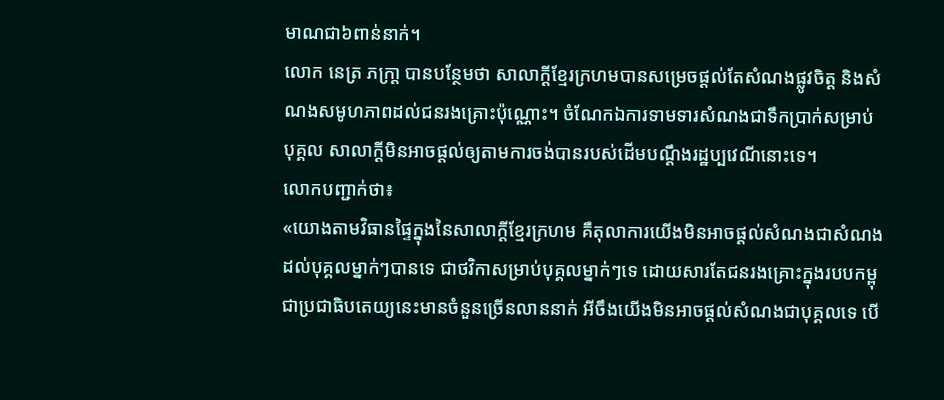មាណជា៦ពាន់នាក់។
លោក នេត្រ ភក្រា្ត បានបន្ថែមថា សាលាក្តីខ្មែរក្រហមបានសម្រេចផ្តល់តែសំណងផ្លូវចិត្ត និងសំណងសមូហភាពដល់ជនរងគ្រោះប៉ុណ្ណោះ។ ចំណែកឯការទាមទារសំណងជាទឹកប្រាក់សម្រាប់បុគ្គល សាលាក្តីមិនអាចផ្តល់ឲ្យតាមការចង់បានរបស់ដើមបណ្តឹងរដ្ឋប្បវេណីនោះទេ។
លោកបញ្ជាក់ថា៖
«យោងតាមវិធានផ្ទៃក្នុងនៃសាលាក្តីខ្មែរក្រហម គឺតុលាការយើងមិនអាចផ្តល់សំណងជាសំណងដល់បុគ្គលម្នាក់ៗបានទេ ជាថវិកាសម្រាប់បុគ្គលម្នាក់ៗទេ ដោយសារតែជនរងគ្រោះក្នុងរបបកម្ពុជាប្រជាធិបតេយ្យនេះមានចំនួនច្រើនលាននាក់ អីចឹងយើងមិនអាចផ្តល់សំណងជាបុគ្គលទេ បើ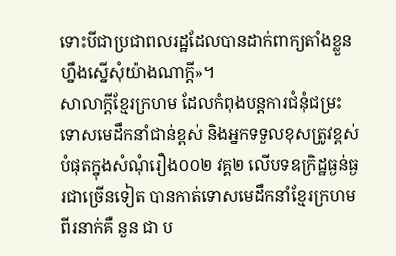ទោះបីជាប្រជាពលរដ្ឋដែលបានដាក់ពាក្យតាំងខ្លួនហ្នឹងស្នើសុំយ៉ាងណាក្តី»។
សាលាក្តីខ្មែរក្រហម ដែលកំពុងបន្តការជំនុំជម្រះទោសមេដឹកនាំជាន់ខ្ពស់ និងអ្នកទទួលខុសត្រូវខ្ពស់បំផុតក្នុងសំណុំរឿង០០២ វគ្គ២ លើបទឧក្រិដ្ឋធ្ងន់ធ្ងរជាច្រើនទៀត បានកាត់ទោសមេដឹកនាំខ្មែរក្រហមពីរនាក់គឺ នួន ជា ប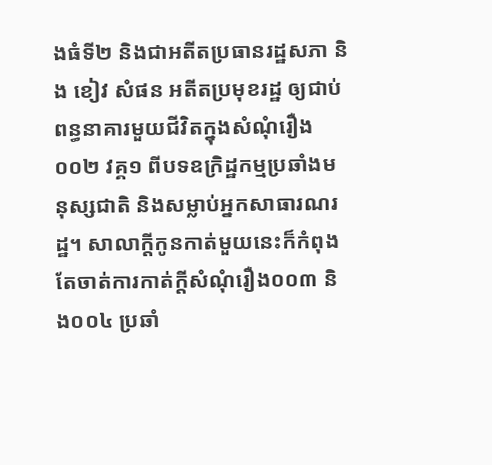ងធំទី២ និងជាអតីតប្រធានរដ្ឋសភា និង ខៀវ សំផន អតីតប្រមុខរដ្ឋ ឲ្យជាប់ពន្ធនាគារមួយជីវិតក្នុងសំណុំរឿង០០២ វគ្គ១ ពីបទឧក្រិដ្ឋកម្មប្រឆាំងមនុស្សជាតិ និងសម្លាប់អ្នកសាធារណរដ្ឋ។ សាលាក្តីកូនកាត់មួយនេះក៏កំពុងតែចាត់ការកាត់ក្តីសំណុំរឿង០០៣ និង០០៤ ប្រឆាំ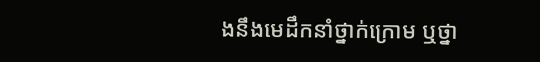ងនឹងមេដឹកនាំថ្នាក់ក្រោម ឬថ្នា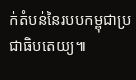ក់តំបន់នៃរបបកម្ពុជាប្រជាធិបតេយ្យ៕